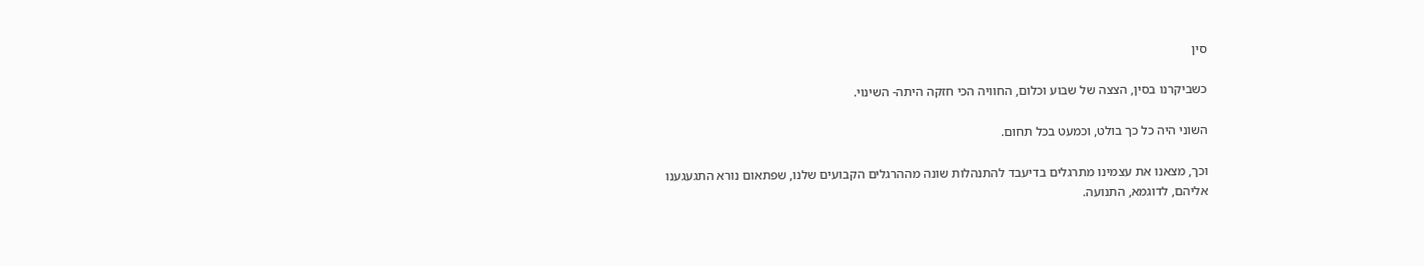סין

כשביקרנו בסין, הצצה של שבוע וכלום, החוויה הכי חזקה היתה- השינוי.

השוני היה כל כך בולט, וכמעט בכל תחום.

וכך, מצאנו את עצמינו מתרגלים בדיעבד להתנהלות שונה מההרגלים הקבועים שלנו, שפתאום נורא התגעגענו אליהם, לדוגמא, התנועה.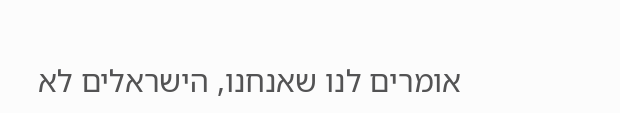אומרים לנו שאנחנו, הישראלים לא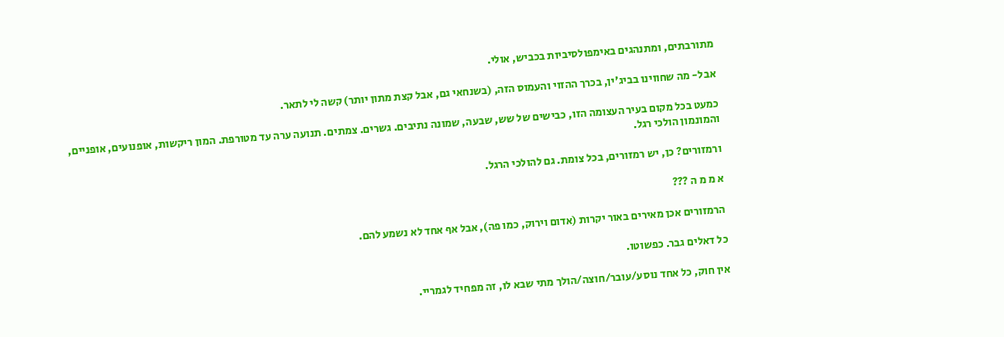מתורבתים, ומתנהגים באימפולסיביות בכביש, אולי.

אבל- מה שחווינו בביג'ין, בכרך ההזוי והעמוס הזה, (בשנחאי גם, אבל קצת מתון יותר) קשה לי לתאר.

כמעט בכל מקום בעיר העצומה הזו, כבישים של שש, שבעה, שמונה נתיבים. גשרים. צמתים. תנועה ערה עד מטורפת. המון ריקשות, אופנועים, אופניים, והמונמון הולכי רגל.

ורמזורים? כן, יש רמזורים, בכל צומת. גם להולכי הרגל.

א מ מ ה ???

הרמזורים אכן מאירים באור יקרות (אדום וירוק, כמו פה), אבל אף אחד לא נשמע להם.

כל דאלים גבר. כפשוטו.

אין חוק, כל אחד נוסע/עובר/חוצה/הולך מתי שבא לו, זה מפחיד לגמריי.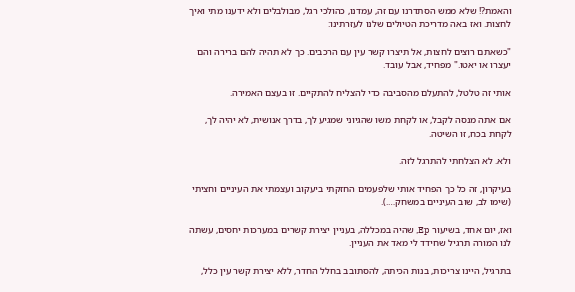והאמת?! שלא ממש הסתדרנו עם זה, עמדנו, כהולכי רגל, מבולבלים ולא ידענו מתי ואיך לחצות. ואז באה מדריכת הטיולים שלנו לעזרתינו:

"כשאתם רוצים לחצות, אל תיצרו קשר עין עם הרכבים. כך לא תהיה להם ברירה והם יעצרו או יאטו." מפחיד, אבל עובד.

אותי זה טלטל, להתעלם מהסביבה כדי להצליח להתקיים. זו בעצם האמירה.

אם אתה מנסה לקבל, או לקחת משו שהגיוני שמגיע לך, בדרך אנושית, לא יהיה לך, לקחת בכח, זו השיטה.

ולא. לא הצלחתי להתרגל לזה.

בעיקרון, זה כל כך הפחיד אותי שלפעמים החזקתי ביעקוב ועצמתי את העיניים וחציתי (שימו לב, שוב העיניים במשחק….).

ואז, יום אחד, בשיעור Ep, שהיה במכללה, בעניין יצירת קשרים במערכות יחסים, עשתה לנו המורה תרגיל שחידד לי מאד את העניין.

בתרגיל, היינו צריכות, בנות הכיתה, להסתובב בחלל החדר, ללא יצירת קשר עין כלל,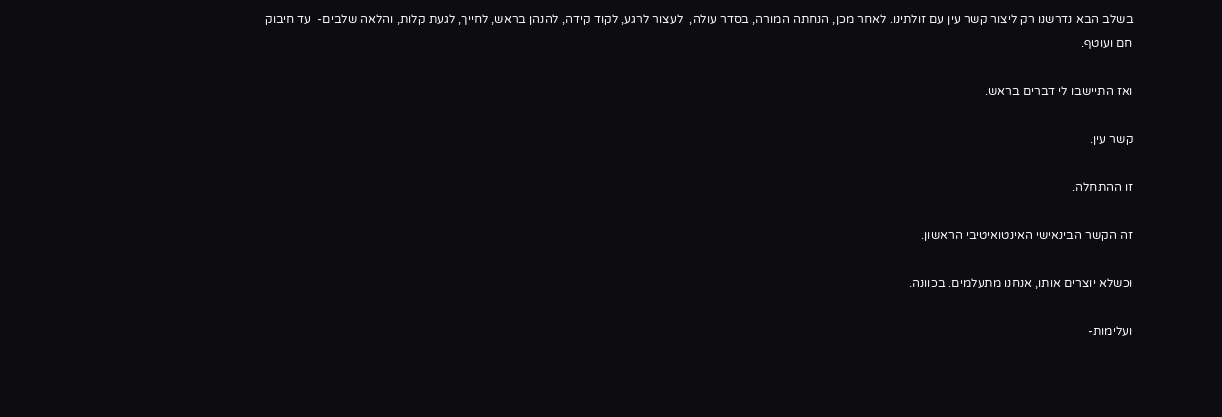בשלב הבא נדרשנו רק ליצור קשר עין עם זולתינו. לאחר מכן, הנחתה המורה, בסדר עולה,  לעצור לרגע, לקוד קידה, להנהן בראש, לחייך, לגעת קלות, והלאה שלבים-  עד חיבוק חם ועוטף.

ואז התיישבו לי דברים בראש.

קשר עין.

זו ההתחלה.

זה הקשר הבינאישי האינטואיטיבי הראשון.

וכשלא יוצרים אותו, אנחנו מתעלמים. בכוונה.

ועלימות-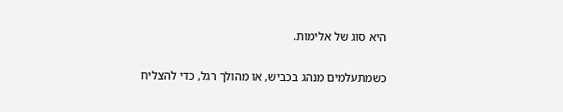היא סוג של אלימות.

כשמתעלמים מנהג בכביש, או מהולך רגל, כדי להצליח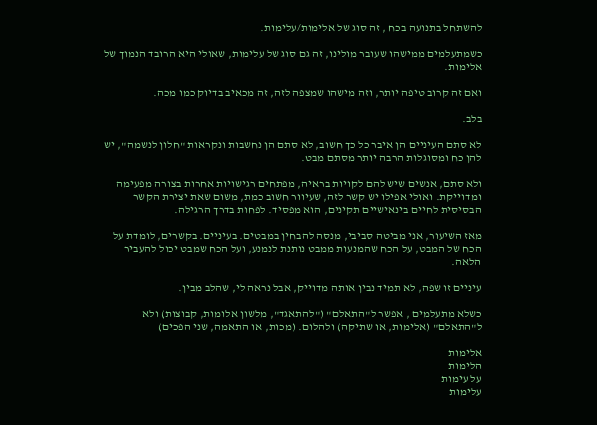להשתחל בתנועה בכח , זה סוג של אלימות/עלימות.

כשמתעלמים ממישהו שעובר מולינו, זה גם סוג של עלימות, שאולי היא הרובד הנמוך של אלימות.

ואם זה קרוב טיפה יותר, וזה מישהו שמצפה לזה, זה מכאיב בדיוק כמו מכה.

בלב.

לא סתם העיניים הן איבר כל כך חשוב, לא סתם הן נחשבות ונקראות "חלון לנשמה", יש להן כח ומסוגלות הרבה יותר מסתם מבט.

ולא סתם, אנשים שיש להם לקויות בראיה, מפתחים רגישויות אחרות בצורה מפעימה ומדוייקת. ואולי אפילו יש קשר לזה, שעיוור חשוב כמת, משום שאת יצירת הקשר הבסיסית לחיים בינאישיים תקינים, הוא מפסיד. לפחות בדרך הרגילה.

מאז השיעור, אני מביטה סביבי, מנסה להבחין במבטים. בעיניים. בקשרים, לומדת על הכח של המבט, על הכח שהמנעות ממבט נותנת לנמנע, ועל הכח שמבט יכול להעביר הלאה.

עיניים זו שפה, לא תמיד נבין אותה מדוייק, אבל נראה לי, שהלב מבין.

כשלא מתעלמים , אפשר ל"התאלם" ("להתאגד", מלשון אלומות, קבוצות) ולא ל"התאלם" (אלימות, או שתיקה) ולהלום. (מכות, או התאמה, שני הפכים)

אלימות
הלימות
על עימות
עלימות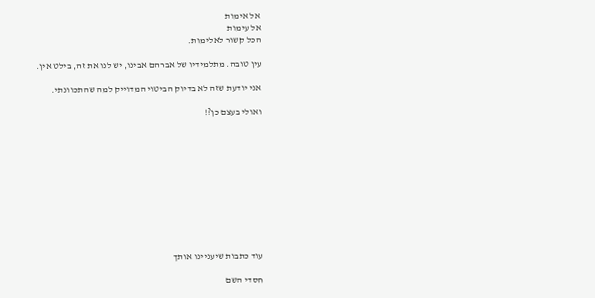אל אימות
אל עימות
הכל קשור לאלימות.

עין טובה. מתלמידיו של אברהם אבינו, יש לנו את זה, בילט אין.

אני יודעת שזה לא בדיוק הביטוי המדוייק למה שהתכוונתי.

ואולי בעצם כן?!











עוד כתבות שיעניינו אותך

חסדי השם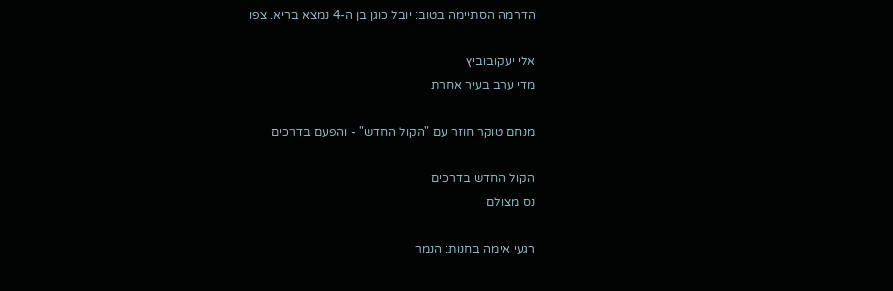הדרמה הסתיימה בטוב: יובל כוגן בן ה-4 נמצא בריא. צפו

אלי יעקובוביץ
מדי ערב בעיר אחרת

מנחם טוקר חוזר עם "הקול החדש" - והפעם בדרכים

הקול החדש בדרכים
נס מצולם

רגעי אימה בחנות: הנמר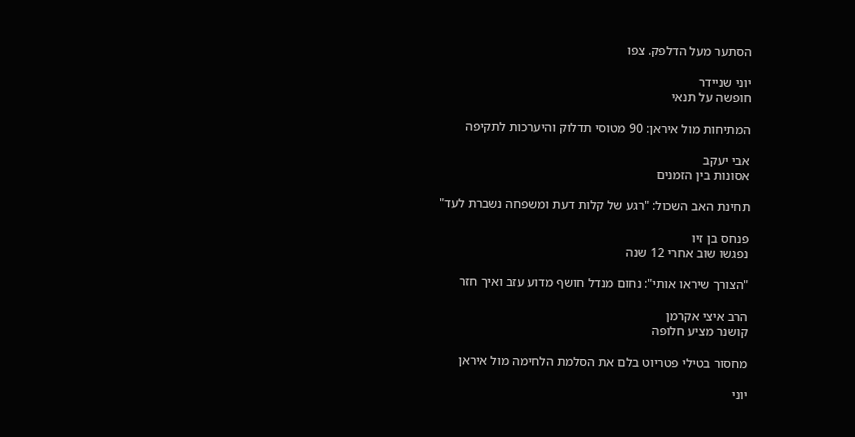הסתער מעל הדלפק. צפו

יוני שניידר
חופשה על תנאי

המתיחות מול איראן: 90 מטוסי תדלוק והיערכות לתקיפה

אבי יעקב
אסונות בין הזמנים

תחינת האב השכול: "רגע של קלות דעת ומשפחה נשברת לעד"

פנחס בן זיו
נפגשו שוב אחרי 12 שנה

"הצורך שיראו אותי": נחום מנדל חושף מדוע עזב ואיך חזר

הרב איצי אקרמן
קושנר מציע חלופה

מחסור בטילי פטריוט בלם את הסלמת הלחימה מול איראן

יוני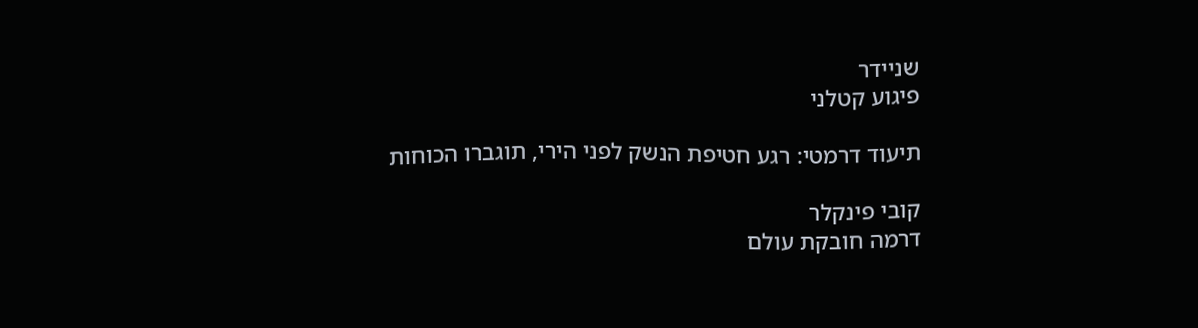שניידר
פיגוע קטלני

תיעוד דרמטי: רגע חטיפת הנשק לפני הירי, תוגברו הכוחות

קובי פינקלר
דרמה חובקת עולם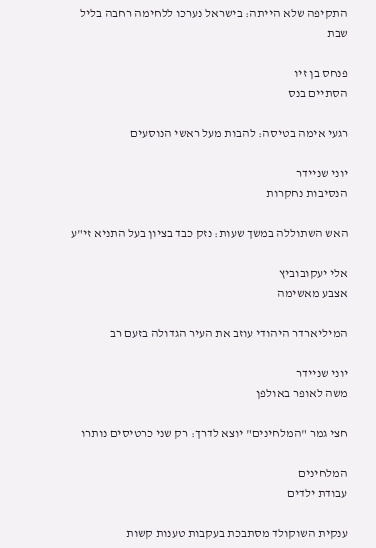התקיפה שלא הייתה: בישראל נערכו ללחימה רחבה בליל שבת

פנחס בן זיו
הסתיים בנס

רגעי אימה בטיסה: להבות מעל ראשי הנוסעים

יוני שניידר
הנסיבות נחקרות

האש השתוללה במשך שעות: נזק כבד בציון בעל התניא זי"ע

אלי יעקובוביץ
אצבע מאשימה

המיליארדר היהודי עוזב את העיר הגדולה בזעם רב

יוני שניידר
משה לאופר באולפן

חצי גמר "המלחינים" יוצא לדרך: רק שני כרטיסים נותרו

המלחינים
עבודת ילדים

ענקית השוקולד מסתבכת בעקבות טענות קשות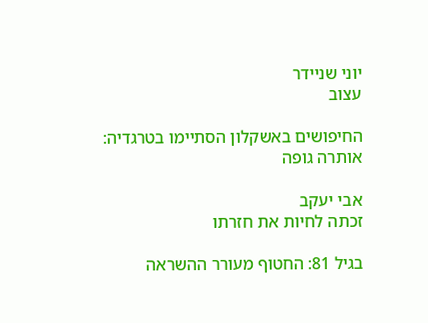יוני שניידר
עצוב

החיפושים באשקלון הסתיימו בטרגדיה: אותרה גופה

אבי יעקב
זכתה לחיות את חזרתו

בגיל 81: החטוף מעורר ההשראה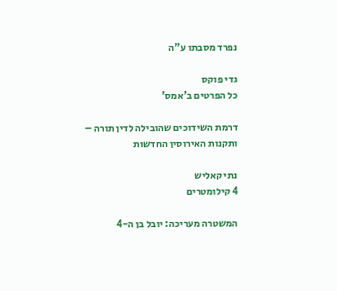נפרד מסבתו ע"ה

גדי פוקס
כל הפרטים ב'אמס'

דרמת השידוכים שהובילה לדין תורה – ותקנות האירוסין החדשות

נתי קאליש
4 קילומטרים

המשטרה מעריכה: יובל בן ה-4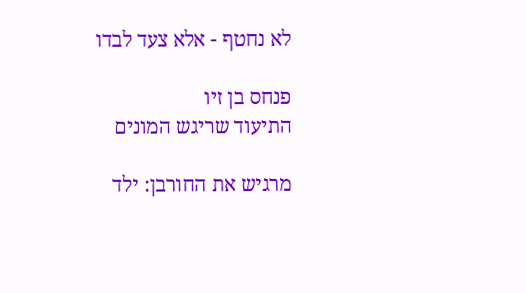לא נחטף - אלא צעד לבדו

פנחס בן זיו
התיעוד שריגש המונים

מרגיש את החורבן: ילד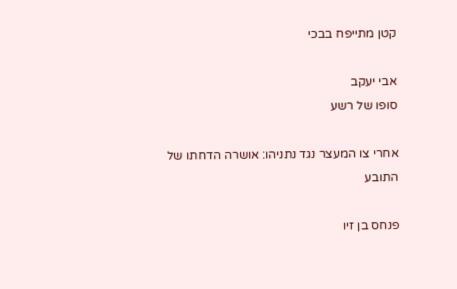קטן מתייפח בבכי

אבי יעקב
סופו של רשע

אחרי צו המעצר נגד נתניהו: אושרה הדחתו של התובע

פנחס בן זיו